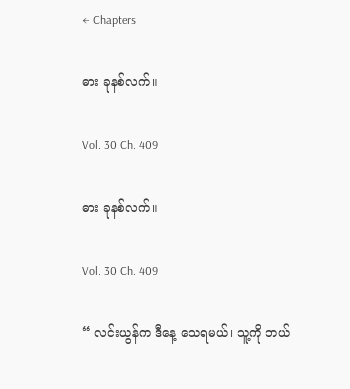← Chapters

ဓား ခုနစ်လက်။

Vol. 30 Ch. 409

ဓား ခုနစ်လက်။

Vol. 30 Ch. 409

“ လင်းယွန်က ဒီနေ့ သေရမယ်၊ သူ့ကို ဘယ်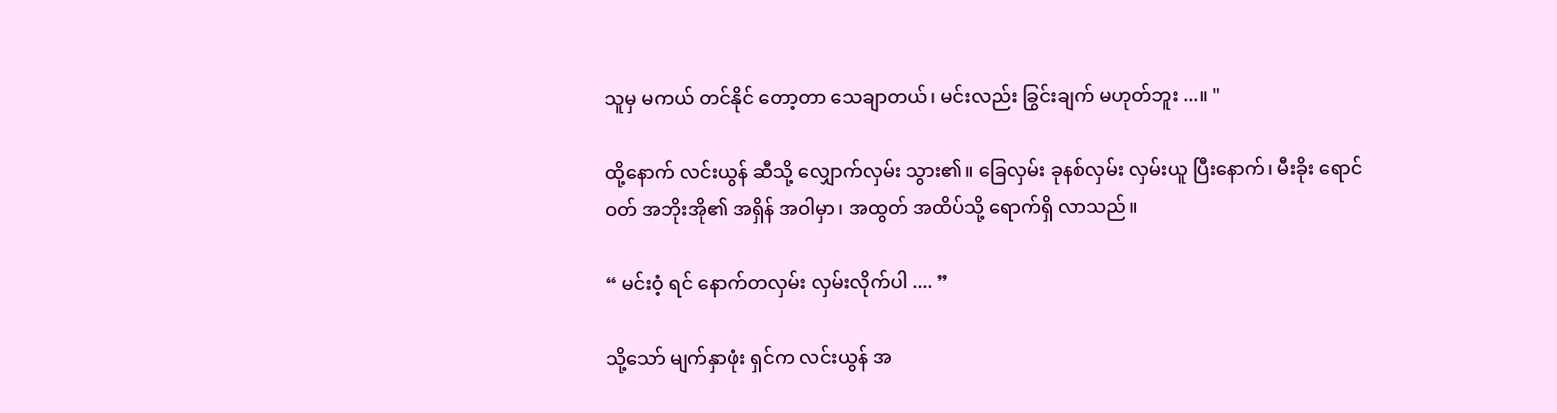သူမှ မကယ် တင်နိုင် တော့တာ သေချာတယ်၊ မင်းလည်း ခြွင်းချက် မဟုတ်ဘူး ...။ "

ထို့နောက် လင်းယွန် ဆီသို့ လျှောက်လှမ်း သွား၏။ ခြေလှမ်း ခုနစ်လှမ်း လှမ်းယူ ပြီးနောက်၊ မီးခိုး ရောင်ဝတ် အဘိုးအို၏ အရှိန် အဝါမှာ၊ အထွတ် အထိပ်သို့ ရောက်ရှိ လာသည်။

“ မင်းဝံ့ ရင် နောက်တလှမ်း လှမ်းလိုက်ပါ .... ”

သို့သော် မျက်နှာဖုံး ရှင်က လင်းယွန် အ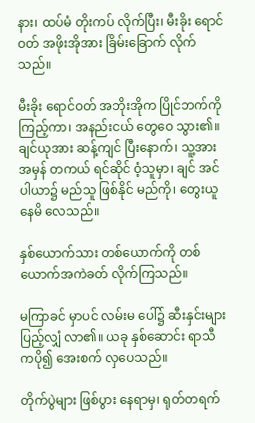နား၊ ထပ်မံ တိုးကပ် လိုက်ပြီး၊ မီးခိုး ရောင်ဝတ် အဖိုးအိုအား ခြိမ်းခြောက် လိုက်သည်။

မီးခိုး ရောင်ဝတ် အဘိုးအိုက ပြိုင်ဘက်ကို ကြည့်ကာ၊ အနည်းငယ် တွေဝေ သွား၏။ ချင်ယုအား ဆန့်ကျင် ပြီးနောက်၊ သူ့အား အမှန် တကယ် ရင်ဆိုင် ဝံ့သူမှာ၊ ချင် အင်ပါယာ၌ မည်သူ ဖြစ်နိုင် မည်ကို၊ တွေးယူ နေမိ လေသည်။

နှစ်ယောက်သား တစ်ယောက်ကို တစ်ယောက်အကဲခတ် လိုက်ကြသည်။

မကြာခင် မှာပင် လမ်းမ ပေါ်၌ ဆီးနှင်းများ ပြည့်လျှံ လာ၏။ ယခု နှစ်ဆောင်း ရာသီကပို၍ အေးစက် လှပေသည်။

တိုက်ပွဲများ ဖြစ်ပွား နေရာမှ၊ ရုတ်တရက်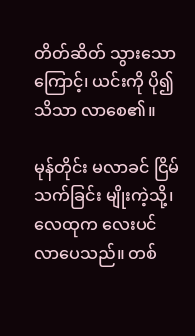တိတ်ဆိတ် သွားသောကြောင့်၊ ယင်းကို ပို၍ သိသာ လာစေ၏။

မုန်တိုင်း မလာခင် ငြိမ်သက်ခြင်း မျိုးကဲ့သို့၊လေထုက လေးပင် လာပေသည်။ တစ်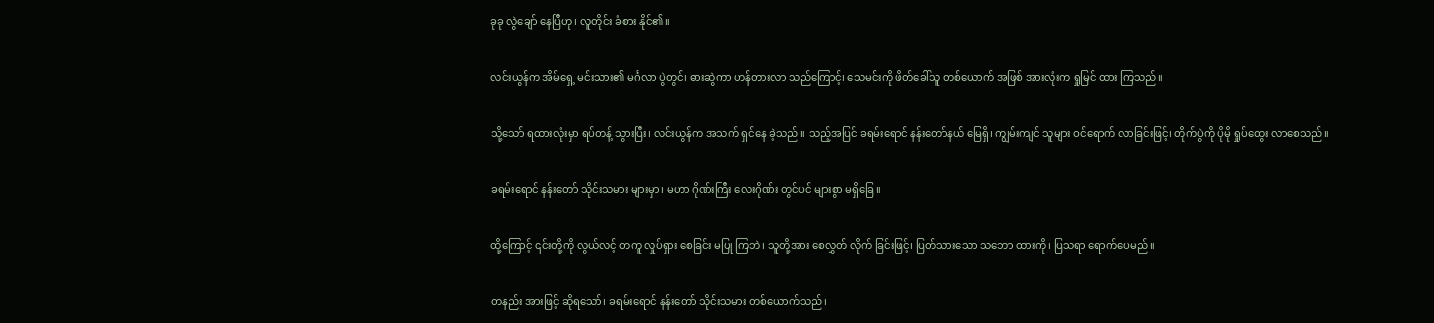ခုခု လွဲချော် နေပြီဟု၊ လူတိုင်း ခံစား နိုင်၏။

လင်းယွန်က အိမ်ရှေ့ မင်းသား၏ မင်္ဂလာ ပွဲတွင်၊ ဓားဆွဲကာ ဟန်တားလာ သည်ကြောင့်၊ သေမင်းကို ဖိတ်ခေါ်သူ တစ်ယောက် အဖြစ် အားလုံးက ရှုမြင် ထား ကြသည်။

သို့သော် ရထားလုံးမှာ ရပ်တန့် သွားပြီး၊ လင်းယွန်က အသက် ရှင်နေ ခဲ့သည်။ သည့်အပြင် ခရမ်းရောင် နန်းတော်နယ် မြေရှိ၊ ကျွမ်းကျင် သူများ ဝင်ရောက် လာခြင်းဖြင့်၊ တိုက်ပွဲကို ပိုမို ရှုပ်ထွေး လာစေသည်။

ခရမ်းရောင် နန်းတော် သိုင်းသမား များမှာ၊ မဟာ ဂိုဏ်းကြီး လေးဂိုဏ်း တွင်ပင် များစွာ မရှိခြေ။

ထို့ကြောင့် ၎င်းတို့ကို လွယ်လင့် တကူ လှုပ်ရှား စေခြင်း မပြု ကြဘဲ၊ သူတို့အား စေလွှတ် လိုက် ခြင်းဖြင့်၊ ပြတ်သားသော သဘော ထားကို၊ ပြသရာ ရောက်ပေမည်။

တနည်း အားဖြင့် ဆိုရသော်၊ ခရမ်းရောင် နန်းတော် သိုင်းသမား တစ်ယောက်သည်၊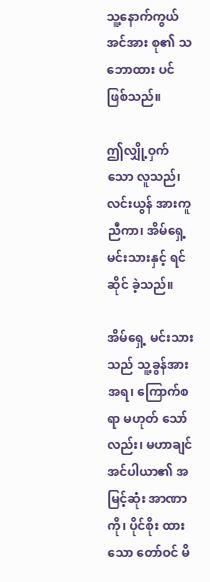သူ့နောက်ကွယ် အင်အား စု၏ သဘောထား ပင်ဖြစ်သည်။

ဤလျှို့ဝှက်သော လူသည်၊ လင်းယွန် အားကူညီကာ၊ အိမ်ရှေ့ မင်းသားနှင့် ရင်ဆိုင် ခဲ့သည်။

အိမ်ရှေ့ မင်းသားသည် သူ့ခွန်အား အရ၊ ကြောက်စရာ မဟုတ် သော်လည်း၊ မဟာချင် အင်ပါယာ၏ အမြင့်ဆုံး အာဏာကို၊ ပိုင်စိုး ထားသော တော်ဝင် မိ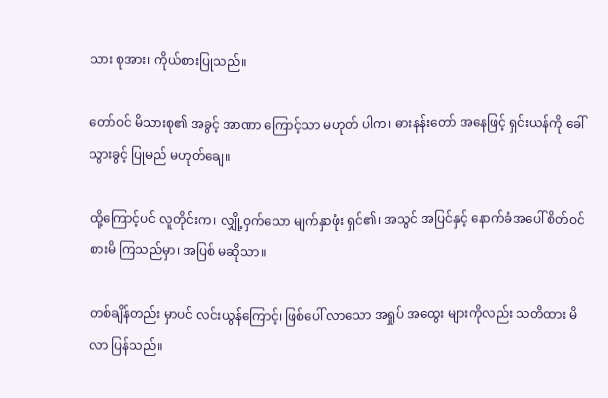သား စုအား၊ ကိုယ်စားပြုသည်။

တော်ဝင် မိသားစု၏ အခွင့် အာဏာ ကြောင့်သာ မဟုတ် ပါက၊ ဓားနန်းတော် အနေဖြင့် ရှင်းယန်ကို ခေါ်သွားခွင့် ပြုမည် မဟုတ်ချေ။

ထို့ကြောင့်ပင် လူတိုင်းက၊ လျှို့ဝှက်သော မျက်နှာဖုံး ရှင်၏၊ အသွင် အပြင်နှင့် နောက်ခံအပေါ် စိတ်ဝင် စားမိ ကြသည်မှာ၊ အပြစ် မဆိုသာ။

တစ်ချိန်တည်း မှာပင် လင်းယွန်ကြောင့်၊ ဖြစ်ပေါ် လာသော အရှုပ် အထွေး များကိုလည်း သတိထား မိလာ ပြန်သည်။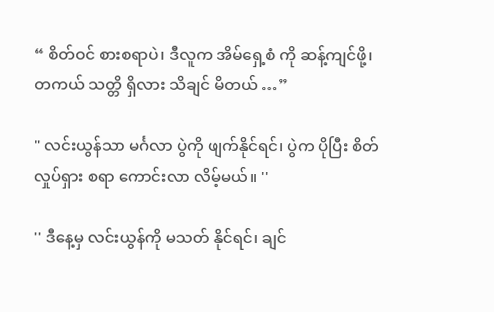“ စိတ်ဝင် စားစရာပဲ၊ ဒီလူက အိမ်ရှေ့စံ ကို ဆန့်ကျင်ဖို့၊ တကယ် သတ္တိ ရှိလား သိချင် မိတယ် …”

" လင်းယွန်သာ မင်္ဂလာ ပွဲကို ဖျက်နိုင်ရင်၊ ပွဲက ပိုပြီး စိတ်လှုပ်ရှား စရာ ကောင်းလာ လိမ့်မယ်။ ''

'' ဒီနေ့မှ လင်းယွန်ကို မသတ် နိုင်ရင်၊ ချင်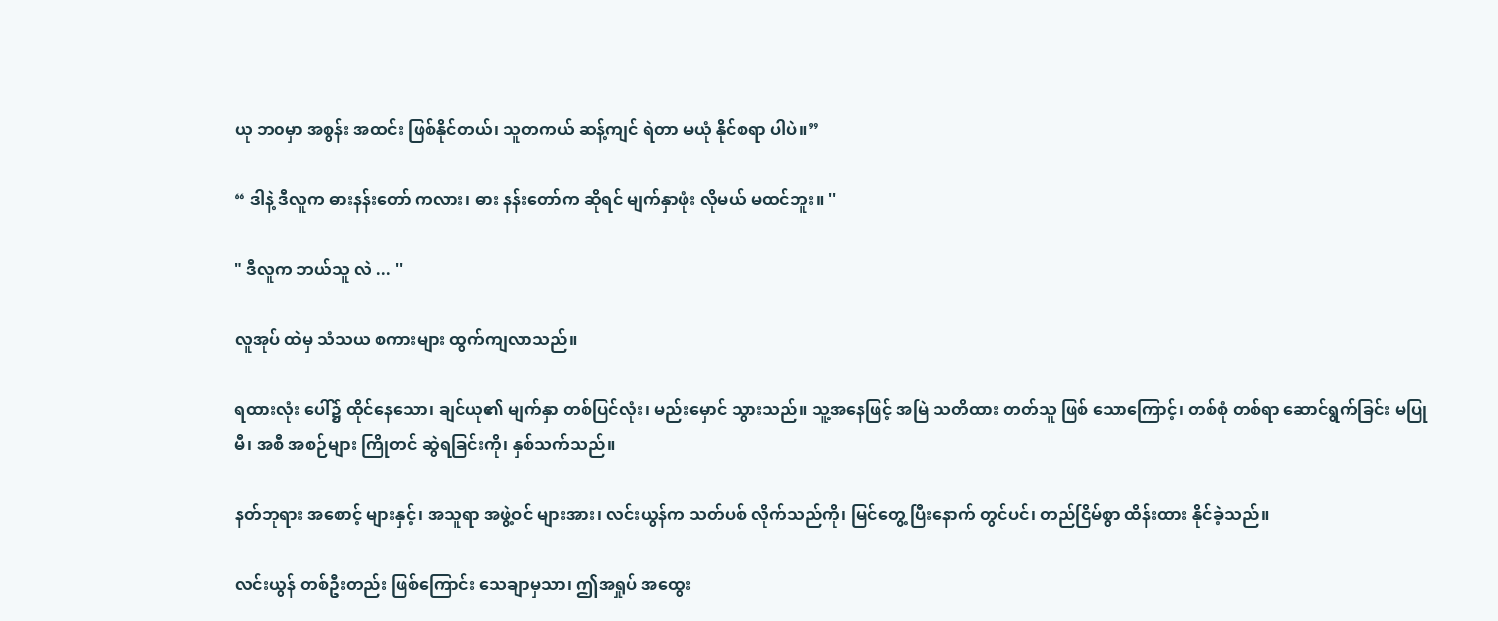ယု ဘ၀မှာ အစွန်း အထင်း ဖြစ်နိုင်တယ်၊ သူတကယ် ဆန့်ကျင် ရဲတာ မယုံ နိုင်စရာ ပါပဲ။”

“ ဒါနဲ့ ဒီလူက ဓားနန်းတော် ကလား၊ ဓား နန်းတော်က ဆိုရင် မျက်နှာဖုံး လိုမယ် မထင်ဘူး။ ''

" ဒီလူက ဘယ်သူ လဲ ... ''

လူအုပ် ထဲမှ သံသယ စကားများ ထွက်ကျလာသည်။

ရထားလုံး ပေါ်၌ ထိုင်နေသော၊ ချင်ယု၏ မျက်နှာ တစ်ပြင်လုံး၊ မည်းမှောင် သွားသည်။ သူ့အနေဖြင့် အမြဲ သတိထား တတ်သူ ဖြစ် သောကြောင့်၊ တစ်စုံ တစ်ရာ ဆောင်ရွက်ခြင်း မပြုမီ၊ အစီ အစဉ်များ ကြိုတင် ဆွဲရခြင်းကို၊ နှစ်သက်သည်။

နတ်ဘုရား အစောင့် များနှင့်၊ အသူရာ အဖွဲ့ဝင် များအား၊ လင်းယွန်က သတ်ပစ် လိုက်သည်ကို၊ မြင်တွေ့ ပြီးနောက် တွင်ပင်၊ တည်ငြိမ်စွာ ထိန်းထား နိုင်ခဲ့သည်။

လင်းယွန် တစ်ဦးတည်း ဖြစ်ကြောင်း သေချာမှသာ၊ ဤအရှုပ် အထွေး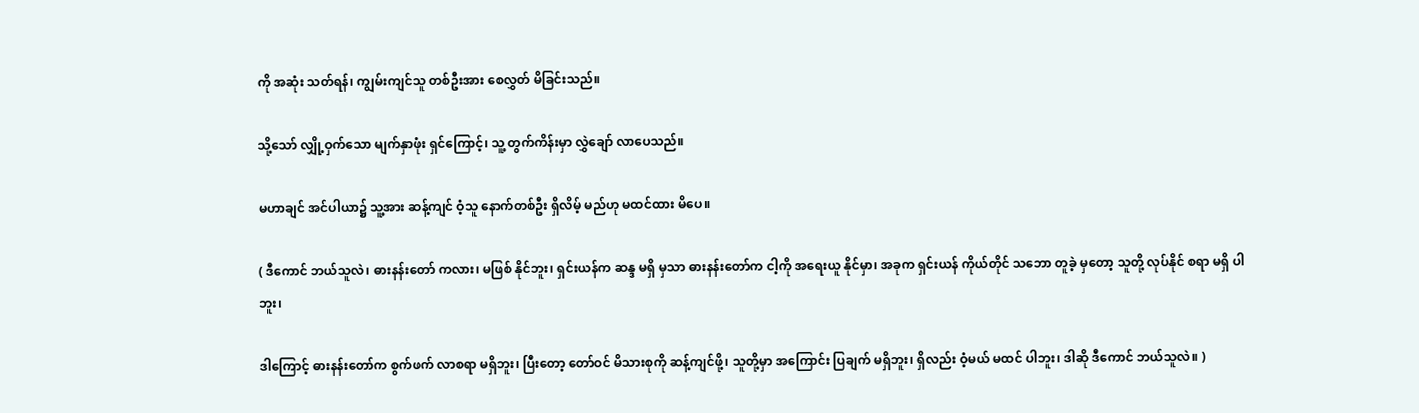ကို အဆုံး သတ်ရန်၊ ကျွမ်းကျင်သူ တစ်ဦးအား စေလွှတ် မိခြင်းသည်။

သို့သော် လျှို့ဝှက်သော မျက်နှာဖုံး ရှင်ကြောင့်၊ သူ့ တွက်ကိန်းမှာ လွှဲချော် လာပေသည်။

မဟာချင် အင်ပါယာ၌ သူ့အား ဆန့်ကျင် ဝံ့သူ နောက်တစ်ဦး ရှိလိမ့် မည်ဟု မထင်ထား မိပေ။

( ဒီကောင် ဘယ်သူလဲ၊ ဓားနန်းတော် ကလား၊ မဖြစ် နိုင်ဘူး၊ ရှင်းယန်က ဆန္ဒ မရှိ မှသာ ဓားနန်းတော်က ငါ့ကို အရေးယူ နိုင်မှာ၊ အခုက ရှင်းယန် ကိုယ်တိုင် သဘော တူခဲ့ မှတော့ သူတို့ လုပ်နိုင် စရာ မရှိ ပါဘူး၊

ဒါကြောင့် ဓားနန်းတော်က စွက်ဖက် လာစရာ မရှိဘူး၊ ပြီးတော့ တော်ဝင် မိသားစုကို ဆန့်ကျင်ဖို့၊ သူတို့မှာ အကြောင်း ပြချက် မရှိဘူး၊ ရှိလည်း ဝံ့မယ် မထင် ပါဘူး၊ ဒါဆို ဒီကောင် ဘယ်သူလဲ။ )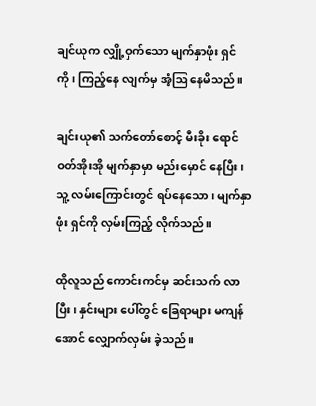ချင်ယုက လျှို့ဝှက်သော မျက်နှာဖုံး ရှင်ကို၊ ကြည့်နေ လျက်မှ အံ့ဩ နေမိသည်။

ချင်းယု၏ သက်တော်စောင့် မီးခိုး ရောင်ဝတ်အိုးအို မျက်နှာမှာ မည်းမှောင် နေပြီး၊ သူ့ လမ်းကြောင်းတွင် ရပ်နေသော၊ မျက်နှာဖုံး ရှင်ကို လှမ်းကြည့် လိုက်သည်။

ထိုလူသည် ကောင်းကင်မှ ဆင်းသက် လာပြီး၊ နှင်းများ ပေါ်တွင် ခြေရာများ မကျန်အောင် လျှောက်လှမ်း ခဲ့သည်။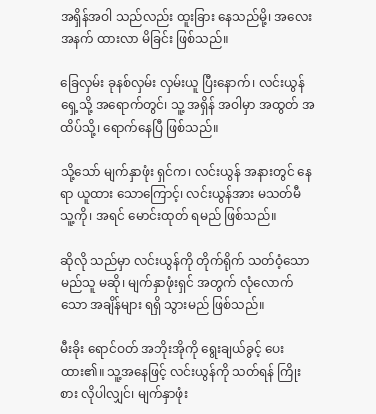အရှိန်အဝါ သည်လည်း ထူးခြား နေသည်မို့၊ အလေး အနက် ထားလာ မိခြင်း ဖြစ်သည်။

ခြေလှမ်း ခုနစ်လှမ်း လှမ်းယူ ပြီးနောက်၊ လင်းယွန် ရှေ့သို့ အရောက်တွင်၊ သူ့ အရှိန် အဝါမှာ အထွတ် အထိပ်သို့၊ ရောက်နေပြီ ဖြစ်သည်။

သို့သော် မျက်နှာဖုံး ရှင်က၊ လင်းယွန် အနားတွင် နေရာ ယူထား သောကြောင့်၊ လင်းယွန်အား မသတ်မီ သူ့ကို၊ အရင် မောင်းထုတ် ရမည် ဖြစ်သည်။

ဆိုလို သည်မှာ လင်းယွန်ကို တိုက်ရိုက် သတ်ဝံ့သော မည်သူ မဆို၊ မျက်နှာဖုံးရှင် အတွက် လုံလောက်သော အချိန်များ ရရှိ သွားမည် ဖြစ်သည်။

မီးခိုး ရောင်ဝတ် အဘိုးအိုကို ရွေးချယ်ခွင့် ပေးထား၏။ သူ့အနေဖြင့် လင်းယွန်ကို သတ်ရန် ကြိုးစား လိုပါလျှင်၊ မျက်နှာဖုံး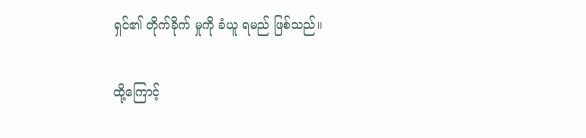ရှင်၏ တိုက်ခိုက် မှုကို ခံယူ ရမည် ဖြစ်သည်။

ထို့ကြောင့်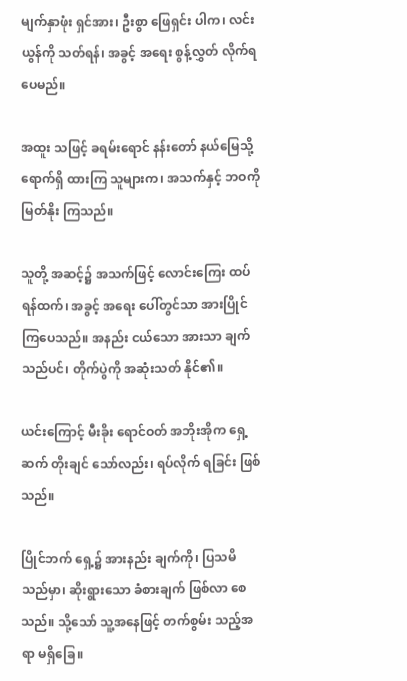မျက်နှာဖုံး ရှင်အား၊ ဦးစွာ ဖြေရှင်း ပါက၊ လင်းယွန်ကို သတ်ရန်၊ အခွင့် အရေး စွန့်လွှတ် လိုက်ရ ပေမည်။

အထူး သဖြင့် ခရမ်းရောင် နန်းတော် နယ်မြေသို့ ရောက်ရှိ ထားကြ သူများက၊ အသက်နှင့် ဘဝကို မြတ်နိုး ကြသည်။

သူတို့ အဆင့်၌ အသက်ဖြင့် လောင်းကြေး ထပ်ရန်ထက်၊ အခွင့် အရေး ပေါ်တွင်သာ အားပြိုင် ကြပေသည်။ အနည်း ငယ်သော အားသာ ချက်သည်ပင်၊ တိုက်ပွဲကို အဆုံးသတ် နိုင်၏။

ယင်းကြောင့် မီးခိုး ရောင်ဝတ် အဘိုးအိုက ရှေ့ဆက် တိုးချင် သော်လည်း၊ ရပ်လိုက် ရခြင်း ဖြစ်သည်။

ပြိုင်ဘက် ရှေ့၌ အားနည်း ချက်ကို၊ ပြသမိ သည်မှာ၊ ဆိုးရွားသော ခံစားချက် ဖြစ်လာ စေသည်။ သို့သော် သူ့အနေဖြင့် တက်စွမ်း သည့်အရာ မရှိခြေ။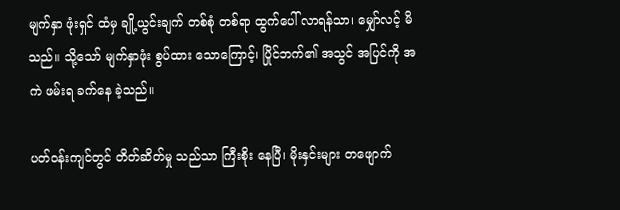မျက်နှာ ဖုံးရှင် ထံမှ ချို့ယွင်းချက် တစ်စုံ တစ်ရာ ထွက်ပေါ် လာရန်သာ၊ မျှော်လင့် မိသည်။ သို့သော် မျက်နှာဖုံး စွပ်ထား သောကြောင့်၊ ပြိုင်ဘက်၏ အသွင် အပြင်ကို အကဲ ဖမ်းရ ခက်နေ ခဲ့သည်။

ပတ်ဝန်းကျင်တွင် တိတ်ဆိတ်မှု သည်သာ ကြီးစိုး နေပြီ၊ မိုးနှင်းများ တဖျောက်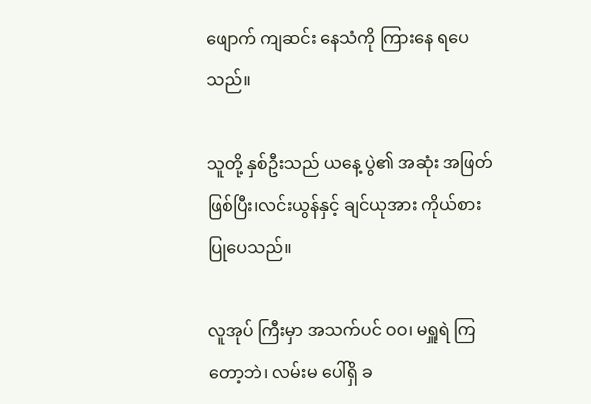ဖျောက် ကျဆင်း နေသံကို ကြားနေ ရပေသည်။

သူတို့ နှစ်ဦးသည် ယနေ့ ပွဲ၏ အဆုံး အဖြတ် ဖြစ်ပြီး၊လင်းယွန်နှင့် ချင်ယုအား ကိုယ်စား ပြုပေသည်။

လူအုပ် ကြီးမှာ အသက်ပင် ဝဝ၊ မရှူရဲ ကြတော့ဘဲ၊ လမ်းမ ပေါ်ရှိ ခ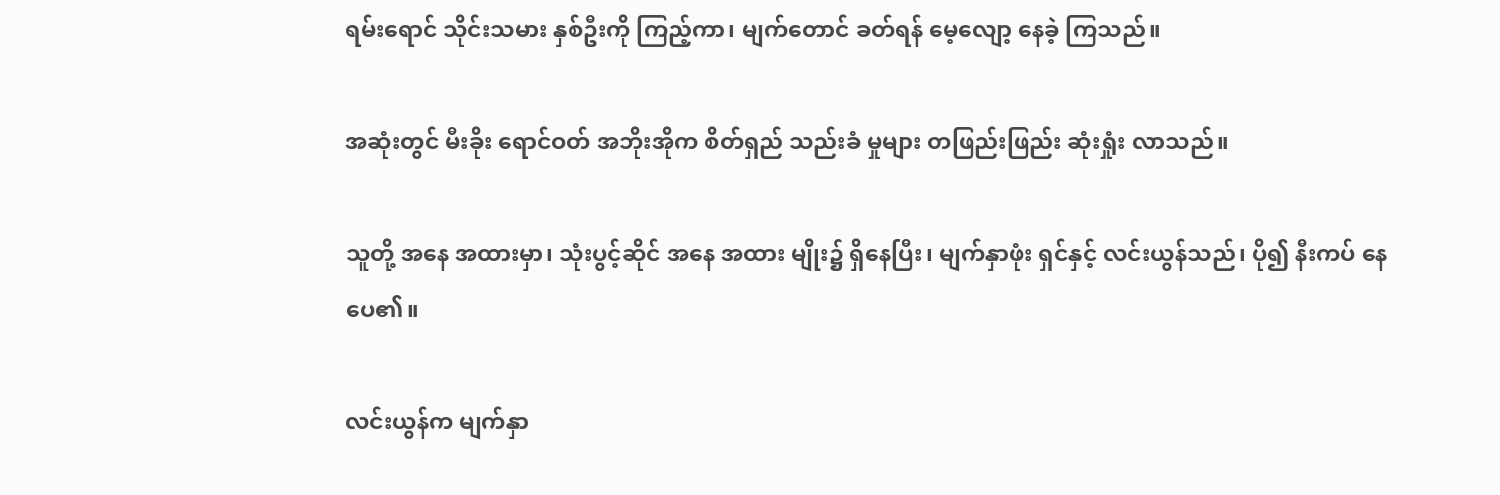ရမ်းရောင် သိုင်းသမား နှစ်ဦးကို ကြည့်ကာ၊ မျက်တောင် ခတ်ရန် မေ့လျော့ နေခဲ့ ကြသည်။

အဆုံးတွင် မီးခိုး ရောင်ဝတ် အဘိုးအိုက စိတ်ရှည် သည်းခံ မှုများ တဖြည်းဖြည်း ဆုံးရှုံး လာသည်။

သူတို့ အနေ အထားမှာ၊ သုံးပွင့်ဆိုင် အနေ အထား မျိုး၌ ရှိနေပြီး၊ မျက်နှာဖုံး ရှင်နှင့် လင်းယွန်သည်၊ ပို၍ နီးကပ် နေပေ၏။

လင်းယွန်က မျက်နှာ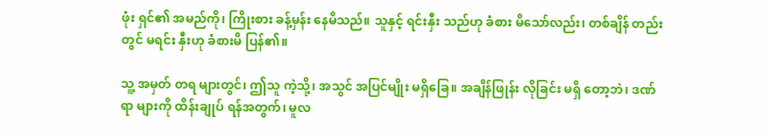ဖုံး ရှင်၏ အမည်ကို၊ ကြိုးစား ခန့်မှန်း နေမိသည်။ သူနှင့် ရင်းနှီး သည်ဟု ခံစား မိသော်လည်း၊ တစ်ချိန် တည်းတွင် မရင်း နှီးဟု ခံစားမိ ပြန်၏။

သူ့ အမှတ် တရ များတွင်၊ ဤသူ ကဲ့သို့၊ အသွင် အပြင်မျိုး မရှိခြေ။ အချိန်ဖြုန်း လိုခြင်း မရှိ တော့ဘဲ၊ ဒဏ်ရာ များကို ထိန်းချုပ် ရန်အတွက်၊ မူလ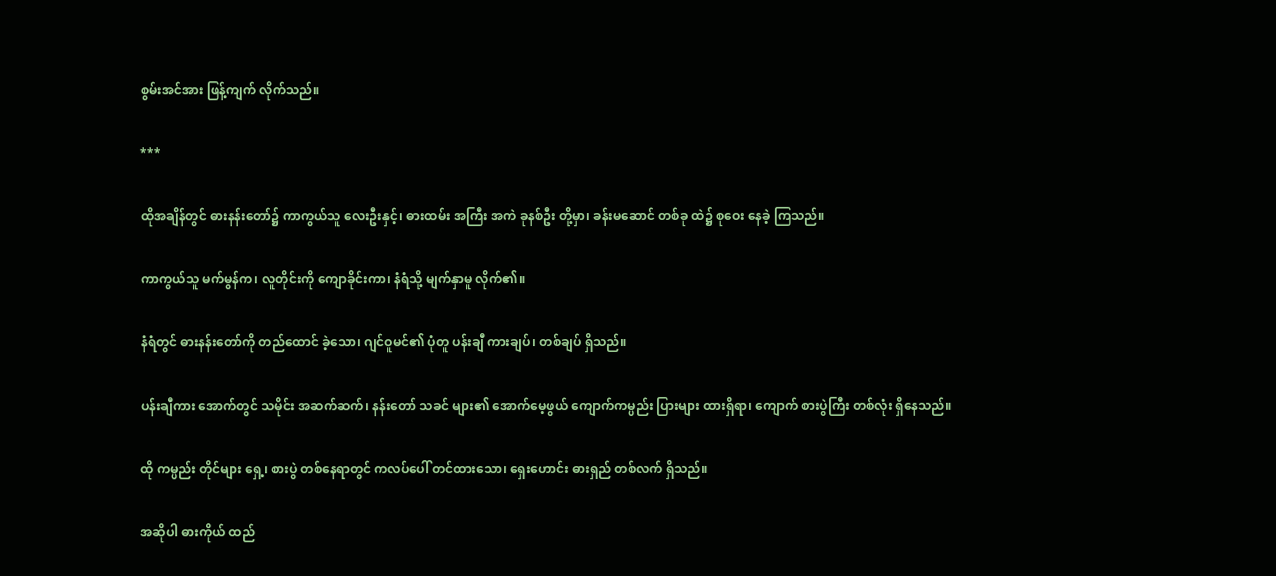စွမ်းအင်အား ဖြန့်ကျက် လိုက်သည်။

***

ထိုအချိန်တွင် ဓားနန်းတော်၌ ကာကွယ်သူ လေးဦးနှင့်၊ ဓားထမ်း အကြီး အကဲ ခုနစ်ဦး တို့မှာ၊ ခန်းမဆောင် တစ်ခု ထဲ၌ စုဝေး နေခဲ့ ကြသည်။

ကာကွယ်သူ မက်မွန်က၊ လူတိုင်းကို ကျောခိုင်းကာ၊ နံရံသို့ မျက်နှာမူ လိုက်၏။

နံရံတွင် ဓားနန်းတော်ကို တည်ထောင် ခဲ့သော၊ ဂျင်ဝူမင်၏ ပုံတူ ပန်းချီ ကားချပ်၊ တစ်ချပ် ရှိသည်။

ပန်းချီကား အောက်တွင် သမိုင်း အဆက်ဆက်၊ နန်းတော် သခင် များ၏ အောက်မေ့ဖွယ် ကျောက်ကမ္ပည်း ပြားများ ထားရှိရာ၊ ကျောက် စားပွဲကြီး တစ်လုံး ရှိနေသည်။

ထို ကမ္ပည်း တိုင်များ ရှေ့၊ စားပွဲ တစ်နေရာတွင် ကလပ်ပေါ် တင်ထားသော၊ ရှေးဟောင်း ဓားရှည် တစ်လက် ရှိသည်။

အဆိုပါ ဓားကိုယ် ထည်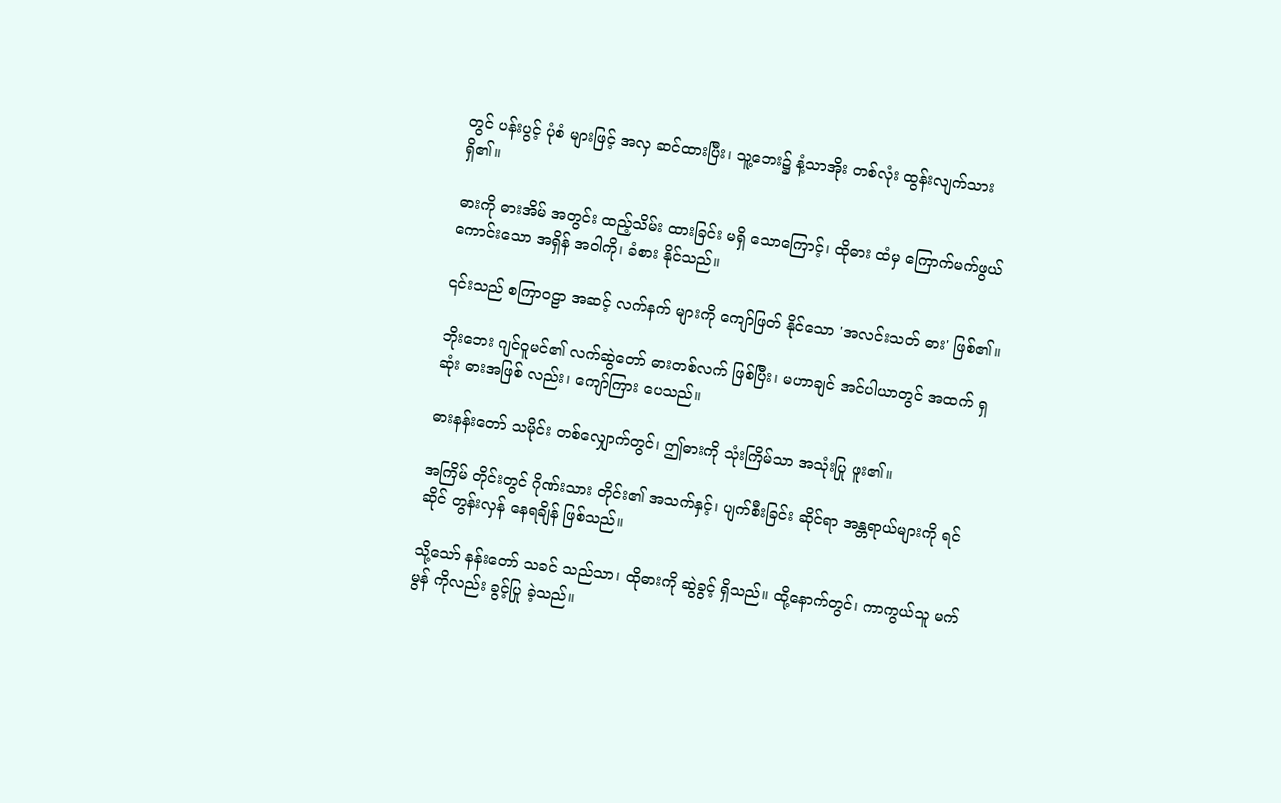တွင် ပန်းပွင့် ပုံစံ များဖြင့် အလှ ဆင်ထားပြီး၊ သူ့ဘေး၌ နံ့သာအိုး တစ်လုံး ထွန်းလျက်သား ရှိ၏။

ဓားကို ဓားအိမ် အတွင်း ထည့်သိမ်း ထားခြင်း မရှိ သောကြောင့်၊ ထိုဓား ထံမှ ကြောက်မက်ဖွယ် ကောင်းသော အရှိန် အဝါကို၊ ခံစား နိုင်သည်။

၎င်းသည် စကြာဝဠာ အဆင့် လက်နက် များကို ကျော်ဖြတ် နိုင်သော 'အလင်းသတ် ဓား' ဖြစ်၏။

ဘိုးဘေး ဂျင်ဝူမင်၏ လက်ဆွဲတော် ဓားတစ်လက် ဖြစ်ပြီး၊ မဟာချင် အင်ပါယာတွင် အထက် ရှဆုံး ဓားအဖြစ် လည်း၊ ကျော်ကြား ပေသည်။

ဓားနန်းတော် သမိုင်း တစ်လျှောက်တွင်၊ ဤဓားကို သုံးကြိမ်သာ အသုံးပြု ဖူး၏။

အကြိမ် တိုင်းတွင် ဂိုဏ်းသား တိုင်း၏ အသက်နှင့်၊ ပျက်စီးခြင်း ဆိုင်ရာ အန္တရာယ်များကို ရင်ဆိုင် တွန်းလှန် နေရချိန် ဖြစ်သည်။

သို့သော် နန်းတော် သခင် သည်သာ၊ ထိုဓားကို ဆွဲခွင့် ရှိသည်။ ထို့နောက်တွင်၊ ကာကွယ်သူ မက်မွန် ကိုလည်း ခွင့်ပြု ခဲ့သည်။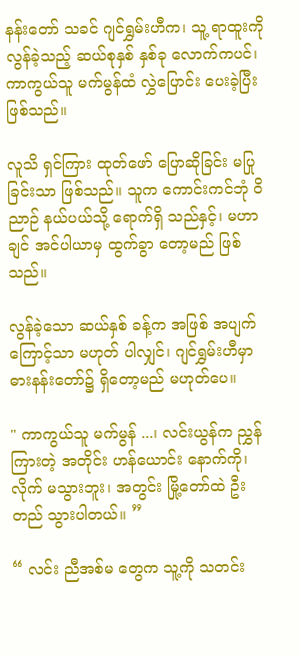နန်းတော် သခင် ဂျင်ရွှမ်းဟီက၊ သူ့ ရာထူးကို လွန်ခဲ့သည့် ဆယ်စုနှစ် နှစ်ခု လောက်ကပင်၊ ကာကွယ်သူ မက်မွန်ထံ လွှဲပြောင်း ပေးခဲ့ပြီး ဖြစ်သည်။

လူသိ ရှင်ကြား ထုတ်ဖော် ပြောဆိုခြင်း မပြု ခြင်းသာ ဖြစ်သည်။ သူက ကောင်းကင်ဘုံ ဝိညာဉ် နယ်ပယ်သို့ ရောက်ရှိ သည်နှင့်၊ မဟာချင် အင်ပါယာမှ ထွက်ခွာ တော့မည် ဖြစ်သည်။

လွန်ခဲ့သော ဆယ်နှစ် ခန့်က အဖြစ် အပျက် ကြောင့်သာ မဟုတ် ပါလျှင်၊ ဂျင်ရွှမ်းဟီမှာဓားနန်းတော်၌ ရှိတော့မည် မဟုတ်ပေ။

" ကာကွယ်သူ မက်မွန် ...၊ လင်းယွန်က ညွှန်ကြားတဲ့ အတိုင်း ဟန်ယောင်း နောက်ကို၊ လိုက် မသွားဘူး၊ အတွင်း မြို့တော်ထဲ ဦးတည် သွားပါတယ်။ ”

“ လင်း ညီအစ်မ တွေက သူ့ကို သတင်း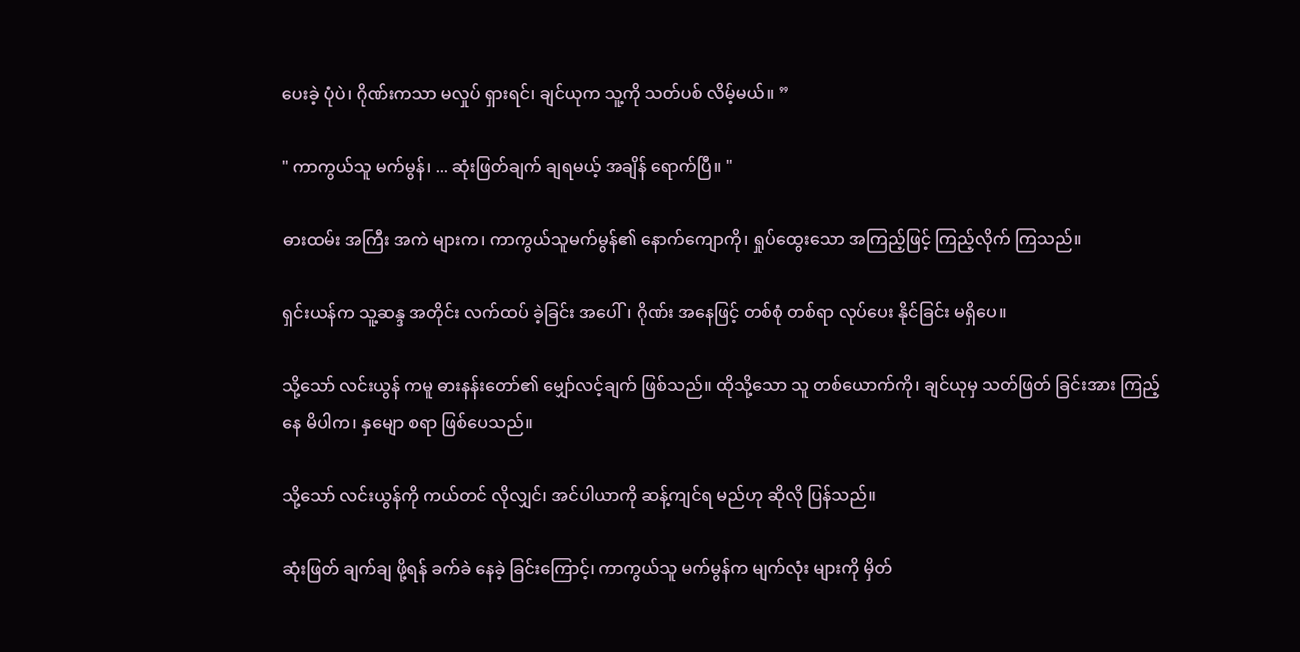ပေးခဲ့ ပုံပဲ၊ ဂိုဏ်းကသာ မလှုပ် ရှားရင်၊ ချင်ယုက သူ့ကို သတ်ပစ် လိမ့်မယ်။ ”

" ကာကွယ်သူ မက်မွန်၊ ... ဆုံးဖြတ်ချက် ချရမယ့် အချိန် ရောက်ပြီ။ "

ဓားထမ်း အကြီး အကဲ များက၊ ကာကွယ်သူမက်မွန်၏ နောက်ကျောကို၊ ရှုပ်ထွေးသော အကြည့်ဖြင့် ကြည့်လိုက် ကြသည်။

ရှင်းယန်က သူ့ဆန္ဒ အတိုင်း လက်ထပ် ခဲ့ခြင်း အပေါ်၊ ဂိုဏ်း အနေဖြင့် တစ်စုံ တစ်ရာ လုပ်ပေး နိုင်ခြင်း မရှိပေ။

သို့သော် လင်းယွန် ကမူ ဓားနန်းတော်၏ မျှော်လင့်ချက် ဖြစ်သည်။ ထိုသို့သော သူ တစ်ယောက်ကို၊ ချင်ယုမှ သတ်ဖြတ် ခြင်းအား ကြည့်နေ မိပါက၊ နှမျော စရာ ဖြစ်ပေသည်။

သို့သော် လင်းယွန်ကို ကယ်တင် လိုလျှင်၊ အင်ပါယာကို ဆန့်ကျင်ရ မည်ဟု ဆိုလို ပြန်သည်။

ဆုံးဖြတ် ချက်ချ ဖို့ရန် ခက်ခဲ နေခဲ့ ခြင်းကြောင့်၊ ကာကွယ်သူ မက်မွန်က မျက်လုံး များကို မှိတ်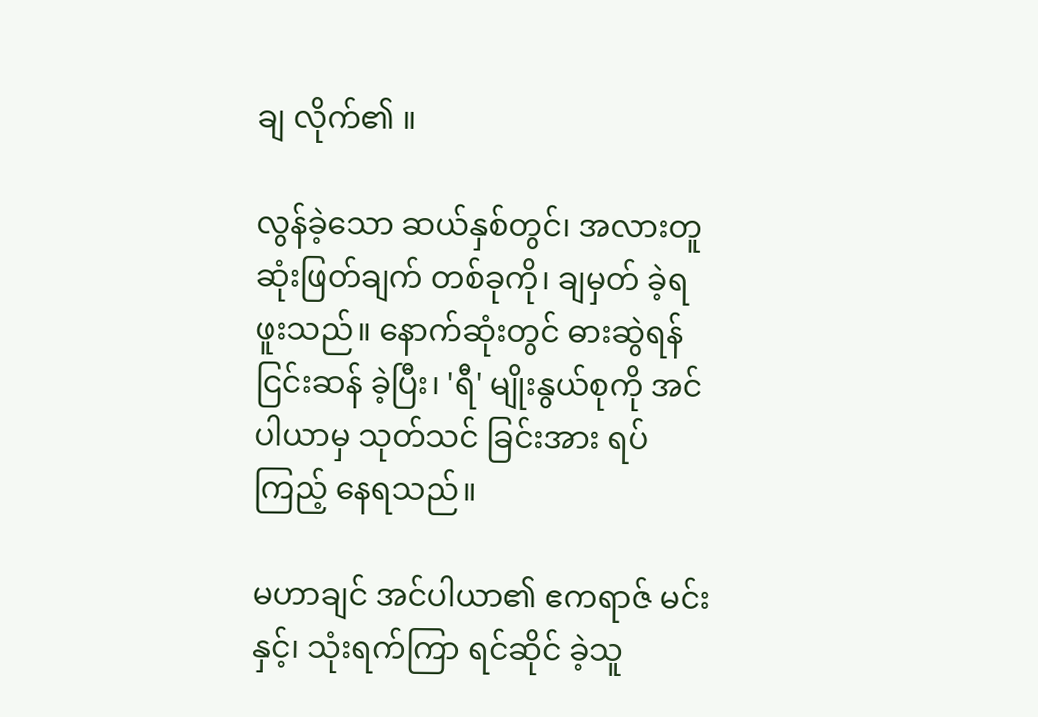ချ လိုက်၏ ။

လွန်ခဲ့သော ဆယ်နှစ်တွင်၊ အလားတူ ဆုံးဖြတ်ချက် တစ်ခုကို၊ ချမှတ် ခဲ့ရ ဖူးသည်။ နောက်ဆုံးတွင် ဓားဆွဲရန် ငြင်းဆန် ခဲ့ပြီး၊ 'ရီ' မျိုးနွယ်စုကို အင်ပါယာမှ သုတ်သင် ခြင်းအား ရပ်ကြည့် နေရသည်။

မဟာချင် အင်ပါယာ၏ ဧကရာဇ် မင်းနှင့်၊ သုံးရက်ကြာ ရင်ဆိုင် ခဲ့သူ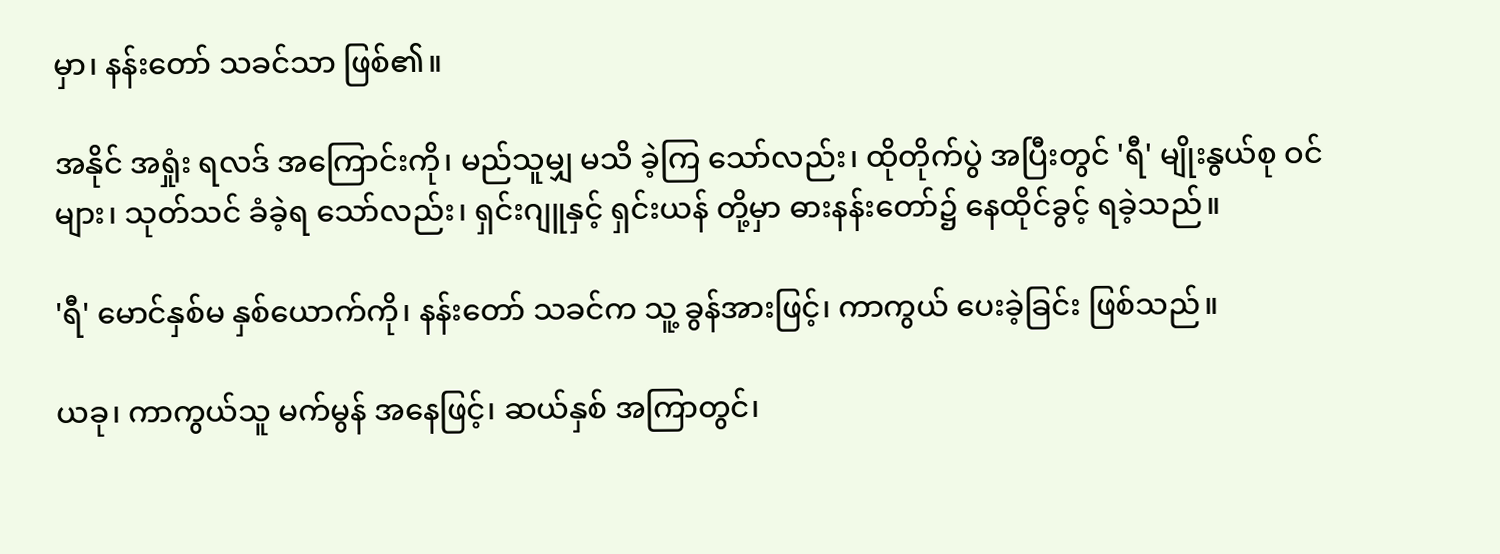မှာ၊ နန်းတော် သခင်သာ ဖြစ်၏။

အနိုင် အရှုံး ရလဒ် အကြောင်းကို၊ မည်သူမျှ မသိ ခဲ့ကြ သော်လည်း၊ ထိုတိုက်ပွဲ အပြီးတွင် 'ရီ' မျိုးနွယ်စု ဝင်များ၊ သုတ်သင် ခံခဲ့ရ သော်လည်း၊ ရှင်းဂျူနှင့် ရှင်းယန် တို့မှာ ဓားနန်းတော်၌ နေထိုင်ခွင့် ရခဲ့သည်။

'ရီ' မောင်နှစ်မ နှစ်ယောက်ကို၊ နန်းတော် သခင်က သူ့ ခွန်အားဖြင့်၊ ကာကွယ် ပေးခဲ့ခြင်း ဖြစ်သည်။

ယခု၊ ကာကွယ်သူ မက်မွန် အနေဖြင့်၊ ဆယ်နှစ် အကြာတွင်၊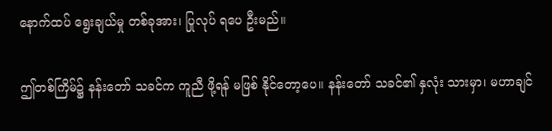နောက်ထပ် ရွေးချယ်မှု တစ်ခုအား၊ ပြုလုပ် ရပေ ဦးမည်။

ဤတစ်ကြိမ်၌ နန်းတော် သခင်က ကူညီ ဖို့ရန် မဖြစ် နိုင်တော့ပေ။ နန်းတော် သခင်၏ နှလုံး သားမှာ၊ မဟာချင်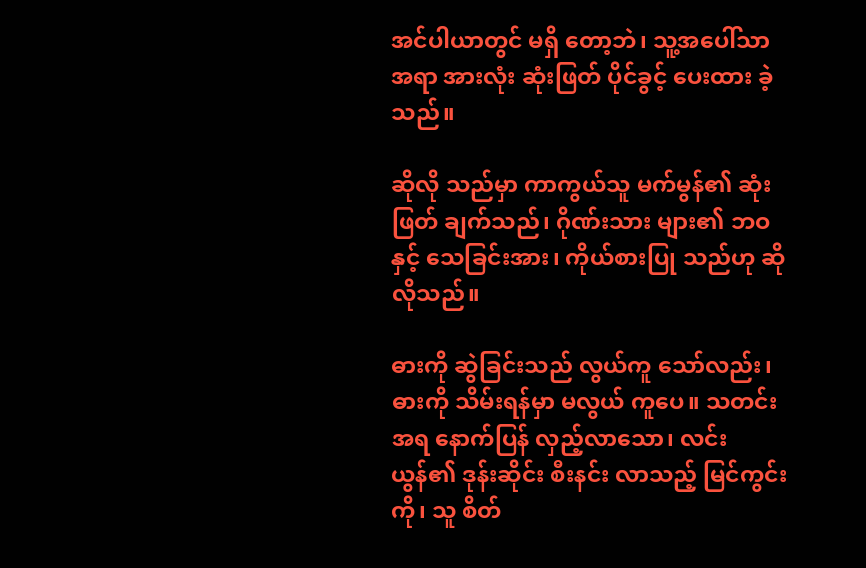အင်ပါယာတွင် မရှိ တော့ဘဲ၊ သူ့အပေါ်သာ အရာ အားလုံး ဆုံးဖြတ် ပိုင်ခွင့် ပေးထား ခဲ့သည်။

ဆိုလို သည်မှာ ကာကွယ်သူ မက်မွန်၏ ဆုံးဖြတ် ချက်သည်၊ ဂိုဏ်းသား များ၏ ဘဝနှင့် သေခြင်းအား၊ ကိုယ်စားပြု သည်ဟု ဆိုလိုသည်။

ဓားကို ဆွဲခြင်းသည် လွယ်ကူ သော်လည်း၊ ဓားကို သိမ်းရန်မှာ မလွယ် ကူပေ။ သတင်း အရ နောက်ပြန် လှည့်လာသော၊ လင်းယွန်၏ ဒုန်းဆိုင်း စီးနင်း လာသည့် မြင်ကွင်းကို၊ သူ စိတ်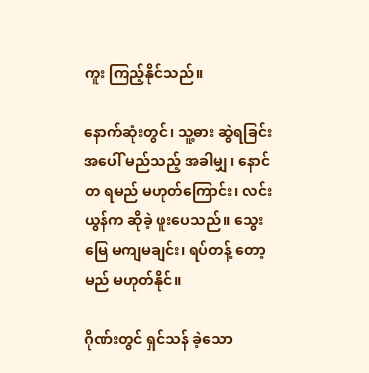ကူး ကြည့်နိုင်သည်။

နောက်ဆုံးတွင်၊ သူ့ဓား ဆွဲရခြင်း အပေါ် မည်သည့် အခါမျှ၊ နောင်တ ရမည် မဟုတ်ကြောင်း၊ လင်းယွန်က ဆိုခဲ့ ဖူးပေသည်။ သွေးမြေ မကျမချင်း၊ ရပ်တန့် တော့မည် မဟုတ်နိုင်။

ဂိုဏ်းတွင် ရှင်သန် ခဲ့သော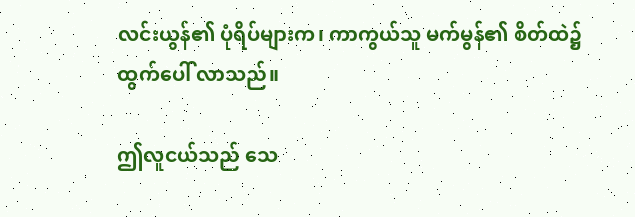လင်းယွန်၏ ပုံရိပ်များက၊ ကာကွယ်သူ မက်မွန်၏ စိတ်ထဲ၌ ထွက်ပေါ် လာသည်။

ဤလူငယ်သည် သေ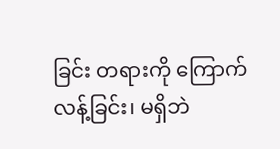ခြင်း တရားကို ကြောက်လန့်ခြင်း၊ မရှိဘဲ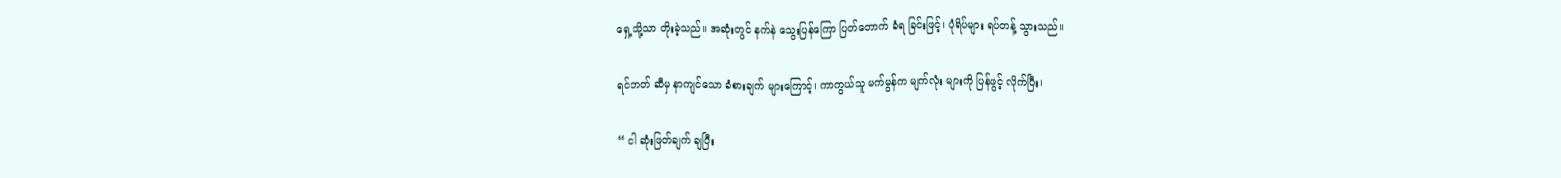ရှေ့သို့သာ တိုးခဲ့သည်။ အဆုံးတွင် နက်နဲ သွေးပြန်ကြော ပြတ်တောက် ခံရ ခြင်းဖြင့်၊ ပုံရိပ်များ ရပ်တန့် သွားသည်။

ရင်ဘတ် ဆီမှ နာကျင်သော ခံစားချက် များကြောင့်၊ ကာကွယ်သူ မက်မွန်က မျက်လုံး များကို ပြန်ဖွင့် လိုက်ပြီး၊

“ ငါ ဆုံးဖြတ်ချက် ချပြီး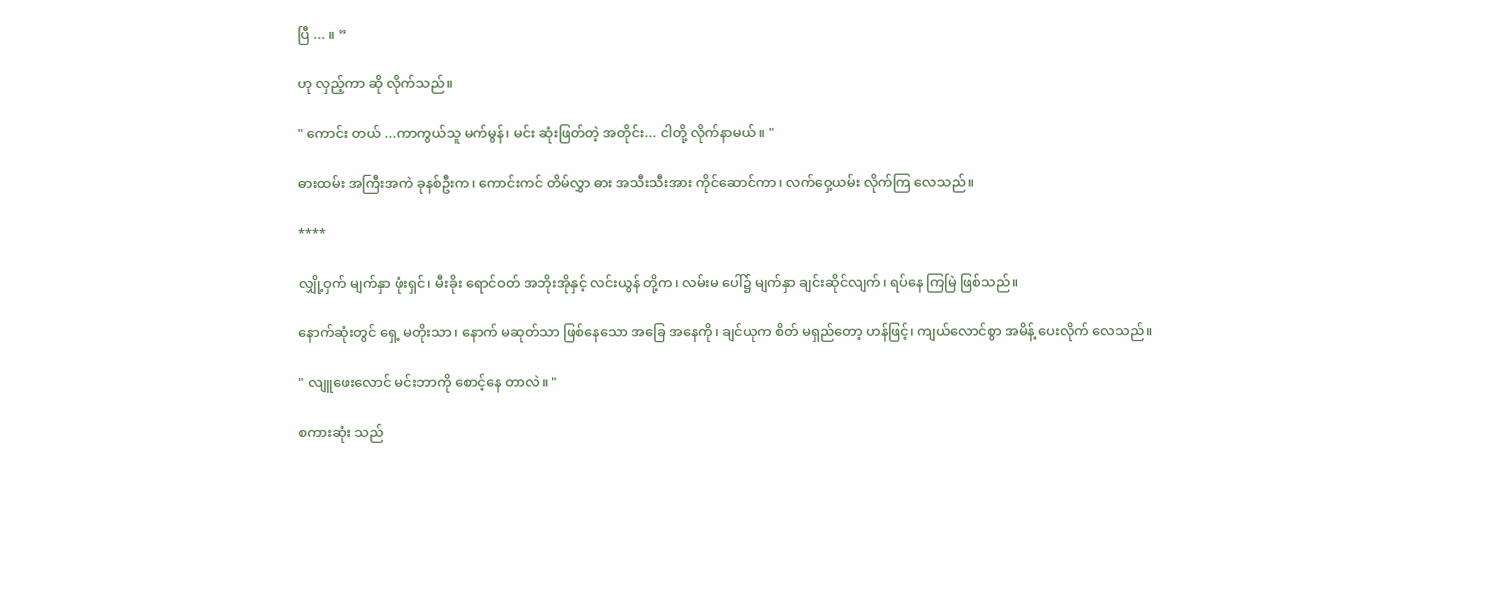ပြီ ... ။ ”

ဟု လှည့်ကာ ဆို လိုက်သည်။

" ကောင်း တယ် ...ကာကွယ်သူ မက်မွန်၊ မင်း ဆုံးဖြတ်တဲ့ အတိုင်း... ငါတို့ လိုက်နာမယ်။ "

ဓားထမ်း အကြီးအကဲ ခုနစ်ဦးက၊ ကောင်းကင် တိမ်လွှာ ဓား အသီးသီးအား ကိုင်ဆောင်ကာ၊ လက်ဝှေ့ယမ်း လိုက်ကြ လေသည်။

****

လျှို့ဝှက် မျက်နှာ ဖုံးရှင်၊ မီးခိုး ရောင်ဝတ် အဘိုးအိုနှင့် လင်းယွန် တို့က၊ လမ်းမ ပေါ်၌ မျက်နှာ ချင်းဆိုင်လျက်၊ ရပ်နေ ကြမြဲ ဖြစ်သည်။

နောက်ဆုံးတွင် ရှေ့ မတိုးသာ၊ နောက် မဆုတ်သာ ဖြစ်နေသော အခြေ အနေကို၊ ချင်ယုက စိတ် မရှည်တော့ ဟန်ဖြင့်၊ ကျယ်လောင်စွာ အမိန့် ပေးလိုက် လေသည်။

" လျူဖေးလောင် မင်းဘာကို စောင့်နေ တာလဲ။ "

စကားဆုံး သည်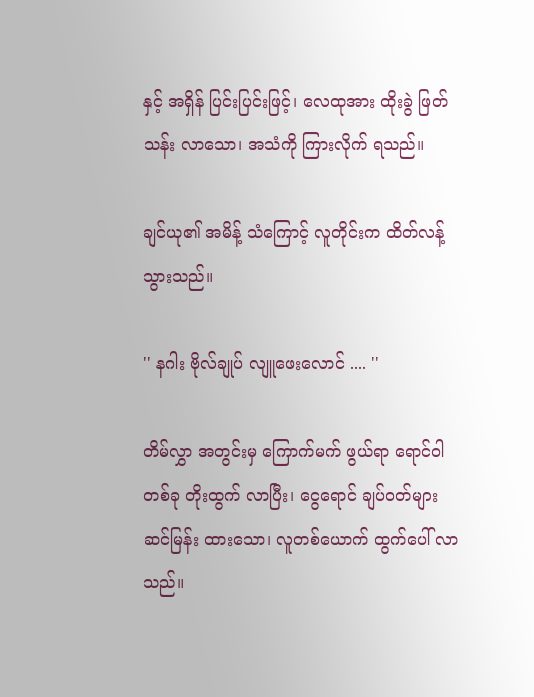နှင့် အရှိန် ပြင်းပြင်းဖြင့်၊ လေထုအား ထိုးခွဲ ဖြတ်သန်း လာသော၊ အသံကို ကြားလိုက် ရသည်။

ချင်ယု၏ အမိန့် သံကြောင့် လူတိုင်းက ထိတ်လန့် သွားသည်။

'' နဂါး ဗိုလ်ချုပ် လျူဖေးလောင် .... ''

တိမ်လွှာ အတွင်းမှ ကြောက်မက် ဖွယ်ရာ ရောင်ဝါ တစ်ခု တိုးထွက် လာပြီး၊ ငွေရောင် ချပ်ဝတ်များ ဆင်မြန်း ထားသော၊ လူတစ်ယောက် ထွက်ပေါ် လာသည်။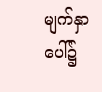မျက်နှာ ပေါ်၌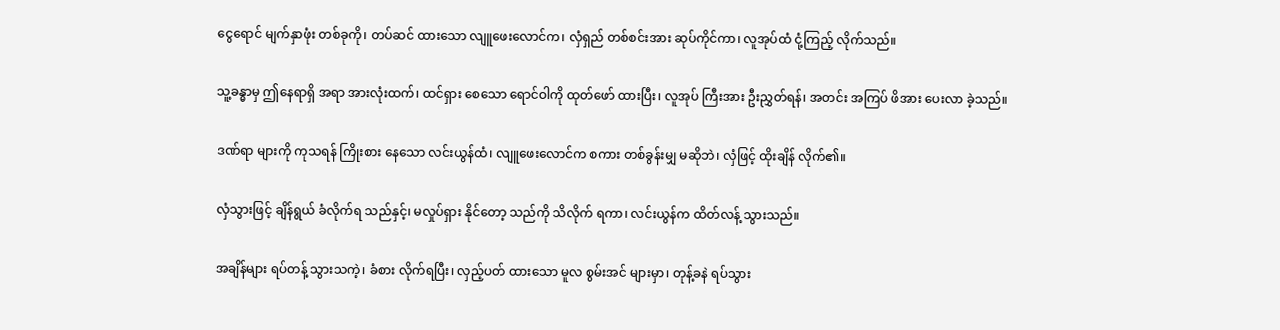ငွေရောင် မျက်နှာဖုံး တစ်ခုကို၊ တပ်ဆင် ထားသော လျူဖေးလောင်က၊ လှံရှည် တစ်စင်းအား ဆုပ်ကိုင်ကာ၊ လူအုပ်ထံ ငုံ့ကြည့် လိုက်သည်။

သူ့ခန္ဓာမှ ဤနေရာရှိ အရာ အားလုံးထက်၊ ထင်ရှား စေသော ရောင်ဝါကို ထုတ်ဖော် ထားပြီး၊ လူအုပ် ကြီးအား ဦးညွှတ်ရန်၊ အတင်း အကြပ် ဖိအား ပေးလာ ခဲ့သည်။

ဒဏ်ရာ များကို ကုသရန် ကြိုးစား နေသော လင်းယွန်ထံ၊ လျူဖေးလောင်က စကား တစ်ခွန်းမျှ မဆိုဘဲ၊ လှံဖြင့် ထိုးချိန် လိုက်၏။

လှံသွားဖြင့် ချိန်ရွယ် ခံလိုက်ရ သည်နှင့်၊ မလှုပ်ရှား နိုင်တော့ သည်ကို သိလိုက် ရကာ၊ လင်းယွန်က ထိတ်လန့် သွားသည်။

အချိန်များ ရပ်တန့် သွားသကဲ့၊ ခံစား လိုက်ရပြီး၊ လှည့်ပတ် ထားသော မူလ စွမ်းအင် များမှာ၊ တုန့်ခနဲ ရပ်သွား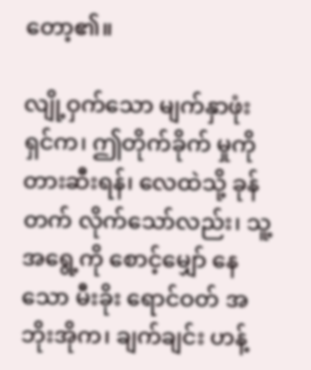တော့၏။

လျို့ဝှက်သော မျက်နှာဖုံး ရှင်က၊ ဤတိုက်ခိုက် မှုကို တားဆီးရန်၊ လေထဲသို့ ခုန်တက် လိုက်သော်လည်း၊ သူ့ အရွေ့ကို စောင့်မျှော် နေသော မီးခိုး ရောင်ဝတ် အဘိုးအိုက၊ ချက်ချင်း ဟန့်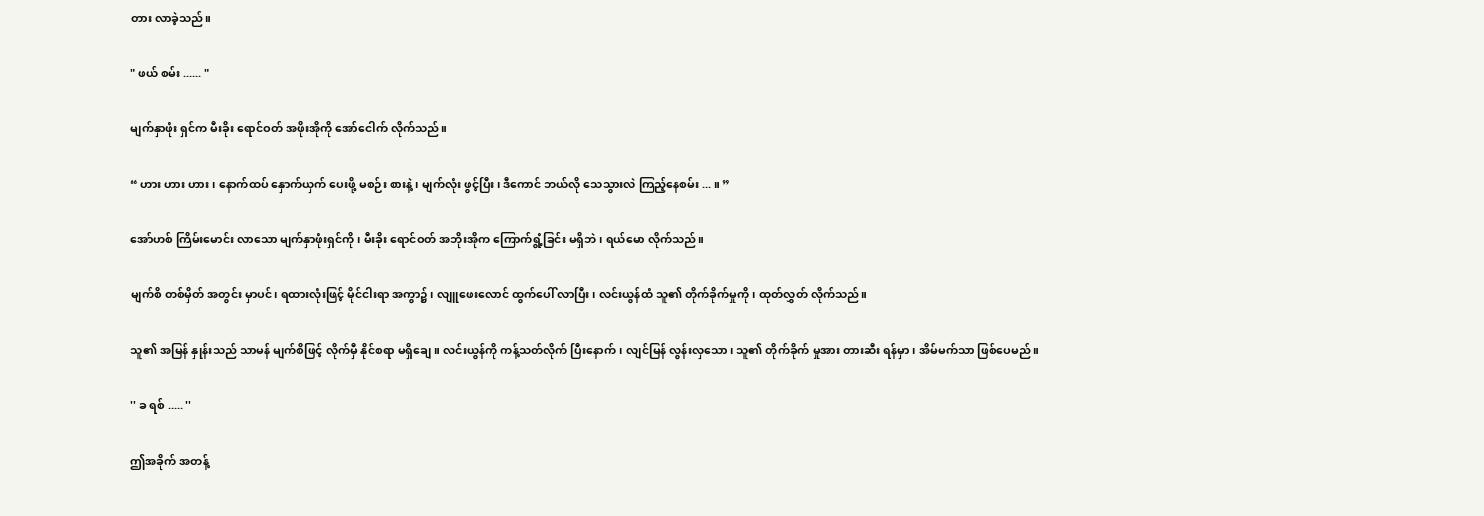တား လာခဲ့သည်။

" ဖယ် စမ်း ...... "

မျက်နှာဖုံး ရှင်က မီးခိုး ရောင်ဝတ် အဖိုးအိုကို အော်ငေါက် လိုက်သည်။

“ ဟား ဟား ဟား ၊ နောက်ထပ် နှောက်ယှက် ပေးဖို့ မစဉ်း စားနဲ့၊ မျက်လုံး ဖွင့်ပြီး၊ ဒီကောင် ဘယ်လို သေသွားလဲ ကြည့်နေစမ်း ... ။ ”

အော်ဟစ် ကြိမ်းမောင်း လာသော မျက်နှာဖုံးရှင်ကို၊ မီးခိုး ရောင်ဝတ် အဘိုးအိုက ကြောက်ရွံ့ခြင်း မရှိဘဲ၊ ရယ်မော လိုက်သည်။

မျက်စိ တစ်မှိတ် အတွင်း မှာပင်၊ ရထားလုံးဖြင့် မိုင်ငါးရာ အကွာ၌၊ လျူဖေးလောင် ထွက်ပေါ် လာပြီး၊ လင်းယွန်ထံ သူ၏ တိုက်ခိုက်မှုကို၊ ထုတ်လွှတ် လိုက်သည်။

သူ၏ အမြန် နှုန်းသည် သာမန် မျက်စိဖြင့် လိုက်မှီ နိုင်စရာ မရှိချေ။ လင်းယွန်ကို ကန့်သတ်လိုက် ပြီးနောက်၊ လျင်မြန် လွန်းလှသော၊ သူ၏ တိုက်ခိုက် မှုအား တားဆီး ရန်မှာ၊ အိမ်မက်သာ ဖြစ်ပေမည်။

'' ခ ရစ် ..... ''

ဤအခိုက် အတန့်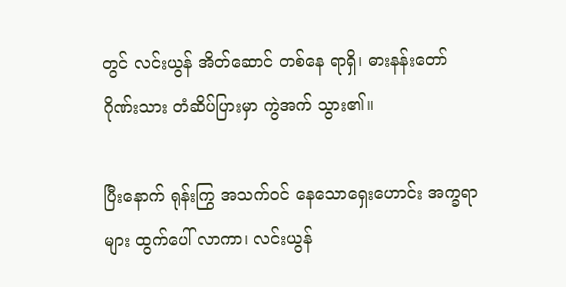တွင် လင်းယွန် အိတ်ဆောင် တစ်နေ ရာရှိ၊ ဓားနန်းတော် ဂိုဏ်းသား တံဆိပ်ပြားမှာ ကွဲအက် သွား၏။

ပြီးနောက် ရုန်းကြွ အသက်ဝင် နေသောရှေးဟောင်း အက္ခရာ များ ထွက်ပေါ် လာကာ၊ လင်းယွန်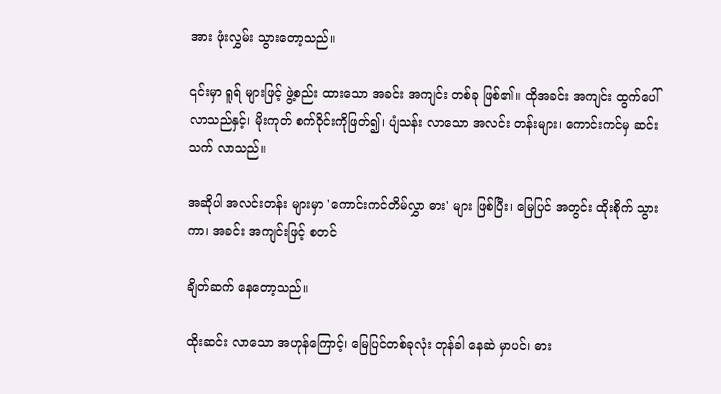အား ဖုံးလွှမ်း သွားတော့သည်။

၎င်းမှာ ရူရ် များဖြင့် ဖွဲ့စည်း ထားသော အခင်း အကျင်း တစ်ခု ဖြစ်၏။ ထိုအခင်း အကျင်း ထွက်ပေါ် လာသည်နှင့်၊ မိုးကုတ် စက်ဝိုင်းကိုဖြတ်၍၊ ပျံသန်း လာသော အလင်း တန်းများ၊ ကောင်းကင်မှ ဆင်းသက် လာသည်။

အဆိုပါ အလင်းတန်း များမှာ 'ကောင်းကင်တိမ်လွှာ ဓား' များ ဖြစ်ပြီး၊ မြေပြင် အတွင်း ထိုးစိုက် သွားကာ၊ အခင်း အကျင်းဖြင့် စတင်

ချိတ်ဆက် နေတော့သည်။

ထိုးဆင်း လာသော အဟုန်ကြောင့်၊ မြေပြင်တစ်ခုလုံး တုန်ခါ နေဆဲ မှာပင်၊ ဓား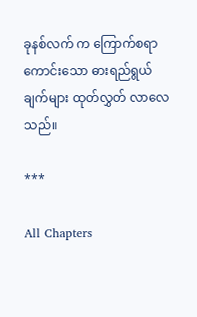ခုနစ်လက် က ကြောက်စရာ ကောင်းသော ဓားရည်ရွယ် ချက်များ ထုတ်လွှတ် လာလေသည်။

***

All Chapters